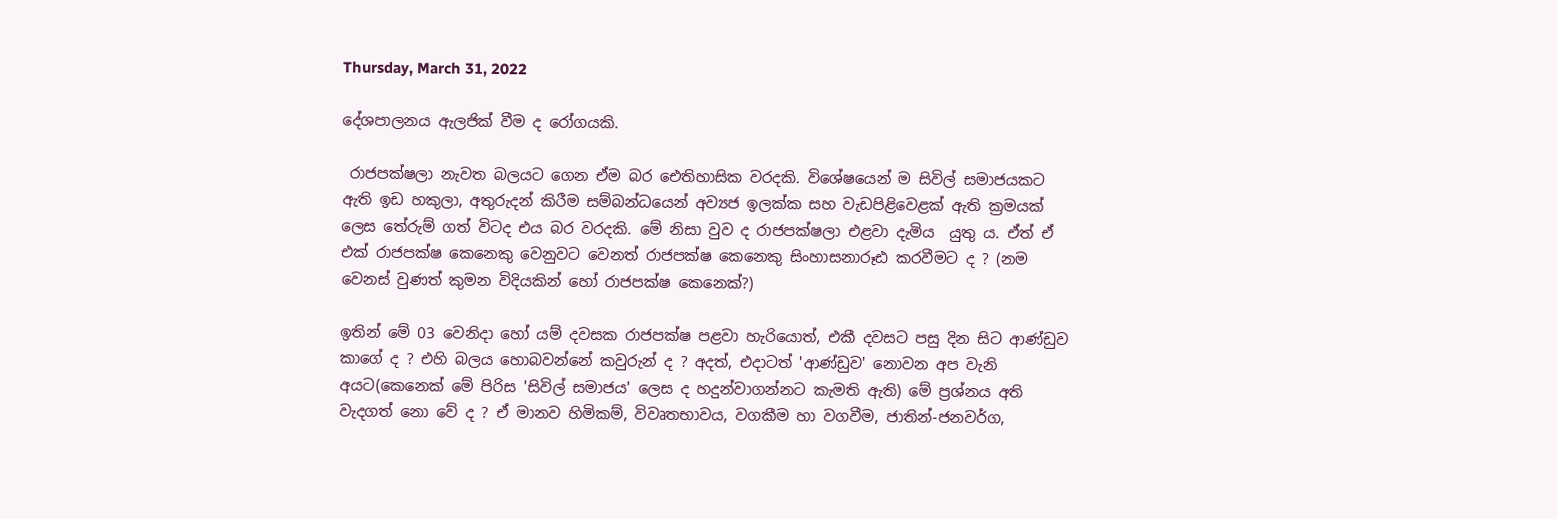Thursday, March 31, 2022

දේශපාලනය ඇලජික් වීම ද රෝගයකි.

 රාජපක්ෂලා නැවත බලයට ගෙන ඒම බර ඓතිහාසික වරදකි. විශේෂයෙන් ම සිවිල් සමාජයකට ඇති ඉඩ හකුලා, අතුරුදන් කිරීම සම්බන්ධයෙන් අව්‍යජ ඉලක්ක සහ වැඩපිළිවෙළක් ඇති ක්‍රමයක් ලෙස තේරුම් ගත් විටද එය බර වරදකි. මේ නිසා වුව ද රාජපක්ෂලා එළවා දැමිය  යුතු ය. ඒත් ඒ එක් රාජපක්ෂ කෙනෙකු වෙනුවට වෙනත් රාජපක්ෂ කෙනෙකු සිංහාසනාරූඪ කරවීමට ද ? (නම වෙනස් වුණත් කුමන විදියකින් හෝ රාජපක්ෂ කෙනෙක්?)

ඉතින් මේ 03 වෙනිදා හෝ යම් දවසක රාජපක්ෂ පළවා හැරියොත්, එකී දවසට පසු දින සිට ආණ්ඩුව කාගේ ද ? එහි බලය හොබවන්නේ කවුරුන් ද ? අදත්, එදාටත් 'ආණ්ඩුව' නොවන අප වැනි අයට(කෙනෙක් මේ පිරිස 'සිවිල් සමාජය' ලෙස ද හදුන්වාගන්නට කැමති ඇති) මේ ප්‍රශ්නය අති වැදගත් නො වේ ද ? ඒ මානව හිමිකම්, විවෘතභාවය, වගකීම හා වගවීම, ජාතින්-ජනවර්ග,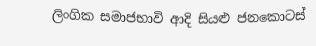ලිංගික සමාජභාවි ආදි සියළු ජනකොටස්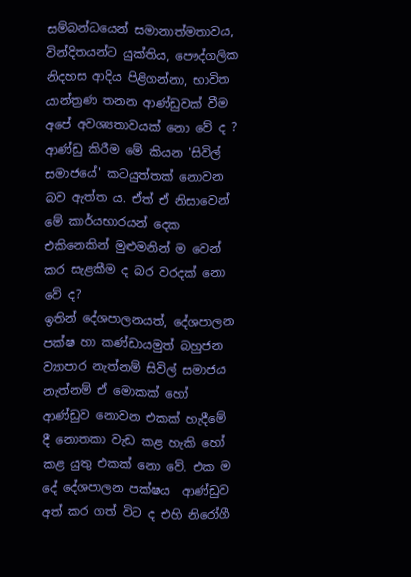සම්බන්ධයෙන් සමානාත්මතාවය, වින්දිතයන්ට යුක්තිය, පෞද්ගලික නිදහස ආදිය පිළිගන්නා, භාවිත යාන්ත්‍රණ තනන ආණ්ඩුවක් වීම අපේ අවශ්‍යතාවයක් නො වේ ද ?
ආණ්ඩු කිරීම මේ කියන 'සිවිල් සමාජයේ' කටයුත්තක් නොවන  බව ඇත්ත ය. ඒත් ඒ නිසාවෙන් මේ කාර්යභාරයන් දෙක එකිනෙකින් මුළුමනින් ම වෙන් කර සැළකීම ද බර වරදක් නො වේ ද?
ඉතින් දේශපාලනයත්, දේශපාලන පක්ෂ හා කණ්ඩායමුත් බහුජන ව්‍යාපාර නැත්නම් සිවිල් සමාජය නැත්නම් ඒ මොකක් හෝ ආණ්ඩුව නොවන එකක් හැදීමේ දී නොතකා වැඩ කළ හැකි හෝ කළ යුතු එකක් නො වේ. එක ම දේ දේශපාලන පක්ෂය  ආණ්ඩුව අත් කර ගත් විට ද එහි නිරෝගී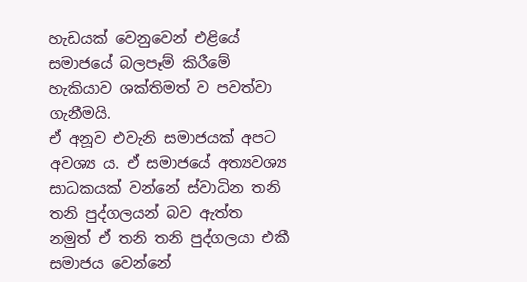හැඩයක් වෙනුවෙන් එළියේ සමාජයේ බලපෑම් කිරීමේ හැකියාව ශක්තිමත් ව පවත්වා ගැනීමයි.
ඒ අනූව එවැනි සමාජයක් අපට අවශ්‍ය ය. ඒ සමාජයේ අත්‍යවශ්‍ය සාධකයක් වන්නේ ස්වාධින තනි තනි පුද්ගලයන් බව ඇත්ත නමුත් ඒ තනි තනි පුද්ගලයා එකී සමාජය වෙන්නේ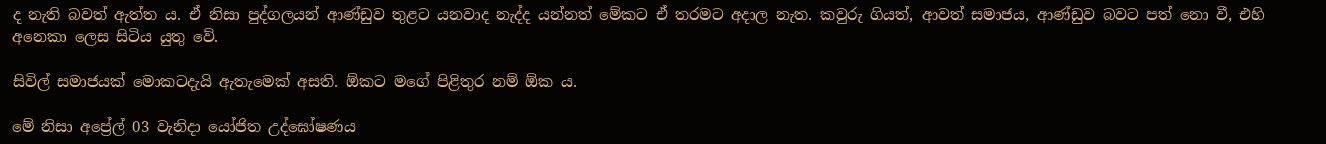ද නැති බවත් ඇත්ත ය. ඒ නිසා පුද්ගලයන් ආණ්ඩුව තුළට යනවාද නැද්ද යන්නත් මේකට ඒ තරමට අදාල නැත. කවුරු ගියත්, ආවත් සමාජය, ආණ්ඩුව බවට පත් නො වී, එහි අනෙකා ලෙස සිටිය යුතු වේ.

සිවිල් සමාජයක් මොකටදැයි ඇතැමෙක් අසති. ඕකට මගේ පිළිතුර නම් ඕක ය.

මේ නිසා අප්‍රේල් 03 වැනිදා යෝජිත උද්ඝෝෂණය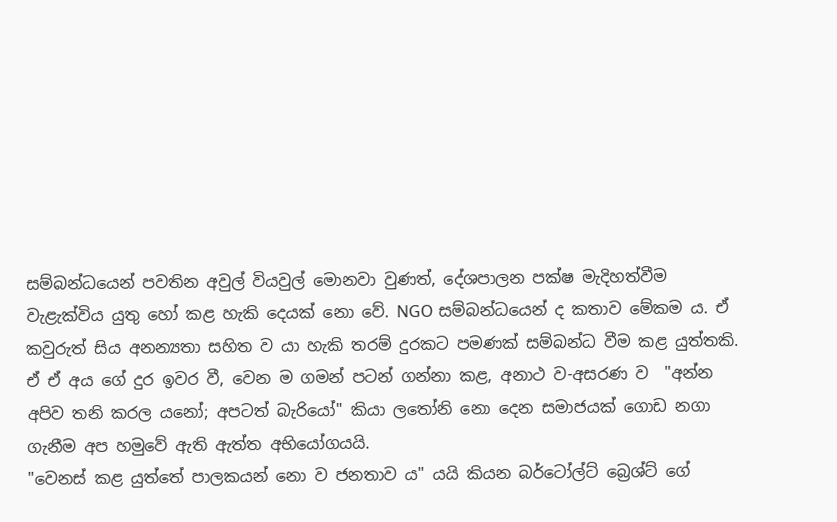සම්බන්ධයෙන් පවතින අවුල් වියවුල් මොනවා වුණත්, දේශපාලන පක්ෂ මැදිහත්වීම වැළැක්විය යුතු හෝ කළ හැකි දෙයක් නො වේ. NGO සම්බන්ධයෙන් ද කතාව මේකම ය. ඒ කවුරුත් සිය අනන්‍යතා සහිත ව යා හැකි තරම් දුරකට පමණක් සම්බන්ධ වීම කළ යුත්තකි.  ඒ ඒ අය ගේ දුර ඉවර වී, වෙන ම ගමන් පටන් ගන්නා කළ, අනාථ ව-අසරණ ව  "අන්න අපිව තනි කරල යනෝ; අපටත් බැරියෝ" කියා ලතෝනි නො දෙන සමාජයක් ගොඩ නගා ගැනීම අප හමුවේ ඇති ඇත්ත අභියෝගයයි.
"වෙනස් කළ යුත්තේ පාලකයන් නො ව ජනතාව ය" යයි කියන බර්ටෝල්ට් බ්‍රෙශ්ට් ගේ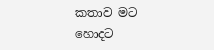කතාව මට හොදට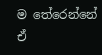ම තේරෙන්නේ  ඒ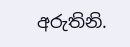අරුතිනි.